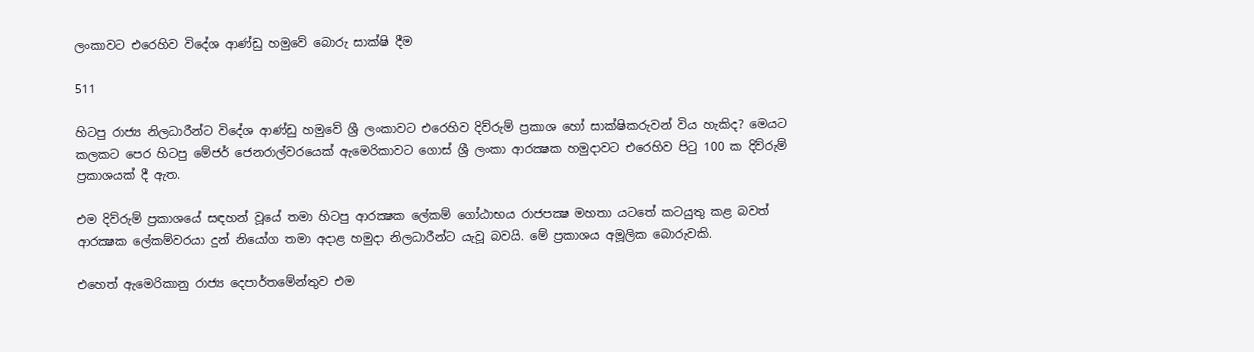ලංකාවට එරෙහිව විදේශ ආණ්ඩු හමුවේ බොරු සාක්ෂි දීම

511

හිටපු රාජ්‍ය නිලධාරීන්ට විදේශ ආණ්ඩු හමුවේ ශ්‍රී ලංකාවට එරෙහිව දිව්රුම් ප්‍රකාශ හෝ සාක්ෂිකරුවන් විය හැකිද? මෙයට කලකට පෙර හිටපු මේජර් ජෙනරාල්වරයෙක් ඇමෙරිකාවට ගොස් ශ්‍රී ලංකා ආරක්‍ෂක හමුදාවට එරෙහිව පිටු 100 ක දිව්රුම් ප්‍රකාශයක් දී ඇත.

එම දිව්රුම් ප්‍රකාශයේ සඳහන් වූයේ තමා හිටපු ආරක්‍ෂක ලේකම් ගෝඨාභය රාජපක්‍ෂ මහතා යටතේ කටයුතු කළ බවත් ආරක්‍ෂක ලේකම්වරයා දුන් නියෝග තමා අදාළ හමුදා නිලධාරීන්ට යැවූ බවයි. මේ ප්‍රකාශය අමූලික බොරුවකි.

එහෙත් ඇමෙරිකානු රාජ්‍ය දෙපාර්තමේන්තුව එම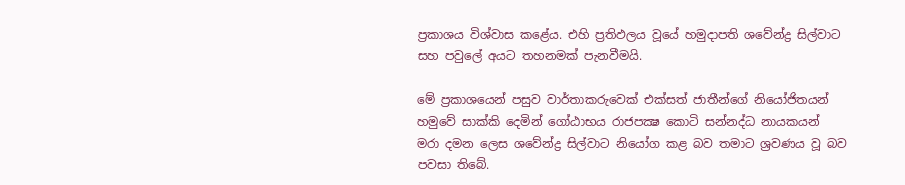ප්‍රකාශය විශ්වාස කළේය. එහි ප්‍රතිඵලය වූයේ හමුදාපති ශවේන්ද්‍ර සිල්වාට සහ පවුලේ අයට තහනමක් පැනවීමයි.

මේ ප්‍රකාශයෙන් පසුව වාර්තාකරුවෙක් එක්සත් ජාතීන්ගේ නියෝජිතයන් හමුවේ සාක්කි දෙමින් ගෝඨාභය රාජපක්‍ෂ කොටි සන්නද්ධ නායකයන් මරා දමන ලෙස ශවේන්ද්‍ර සිල්වාට නියෝග කළ බව තමාට ශ්‍රවණය වූ බව පවසා තිබේ.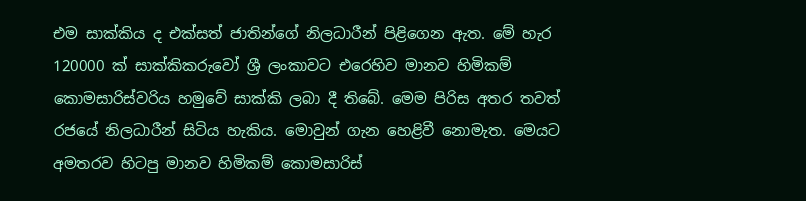එම සාක්කිය ද එක්සත් ජාතින්ගේ නිලධාරීන් පිළිගෙන ඇත. මේ හැර 120000 ක් සාක්කිකරුවෝ ශ්‍රී ලංකාවට එරෙහිව මානව හිමිකම් කොමසාරිස්වරිය හමුවේ සාක්කි ලබා දී තිබේ. මෙම පිරිස අතර තවත් රජයේ නිලධාරීන් සිටිය හැකිය. මොවුන් ගැන හෙළිවී නොමැත. මෙයට අමතරව හිටපු මානව හිමිකම් කොමසාරිස්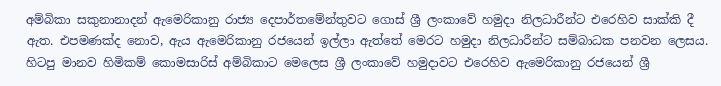අම්බිකා සකුනානාදන් ඇමෙරිකානු රාජ්‍ය දෙපාර්තමේන්තුවට ගොස් ශ්‍රී ලංකාවේ හමුදා නිලධාරීන්ට එරෙහිව සාක්කි දී ඇත. එපමණක්ද නොව, ඇය ඇමෙරිකානු රජයෙන් ඉල්ලා ඇත්තේ මෙරට හමුදා නිලධාරීන්ට සම්බාධක පනවන ලෙසය. හිටපු මානව හිමිකම් කොමසාරිස් අම්බිකාට මෙලෙස ශ්‍රී ලංකාවේ හමුදාවට එරෙහිව ඇමෙරිකානු රජයෙන් ශ්‍රී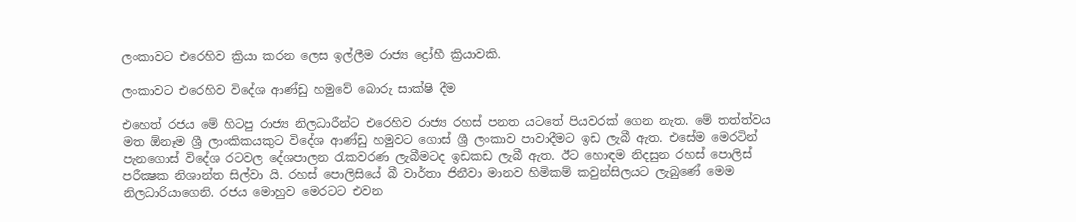ලංකාවට එරෙහිව ක්‍රියා කරන ලෙස ඉල්ලීම රාජ්‍ය ද්‍රෝහී ක්‍රියාවකි.

ලංකාවට එරෙහිව විදේශ ආණ්ඩු හමුවේ බොරු සාක්ෂි දීම

එහෙත් රජය මේ හිටපු රාජ්‍ය නිලධාරීන්ට එරෙහිව රාජ්‍ය රහස් පනත යටතේ පියවරක් ගෙන නැත. මේ තත්ත්වය මත ඕනෑම ශ්‍රී ලාංකිකයකුට විදේශ ආණ්ඩු හමුවට ගොස් ශ්‍රී ලංකාව පාවාදීමට ඉඩ ලැබී ඇත. එසේම මෙරටින් පැනගොස් විදේශ රටවල දේශපාලන රැකවරණ ලැබීමටද ඉඩකඩ ලැබී ඇත. ඊට හොඳම නිදසුන රහස් පොලිස් පරීක්‍ෂක නිශාන්ත සිල්වා යි. රහස් පොලිසියේ බී වාර්තා ජිනීවා මානව හිමිකම් කවුන්සිලයට ලැබුණේ මෙම නිලධාරියාගෙනි. රජය මොහුව මෙරටට එවන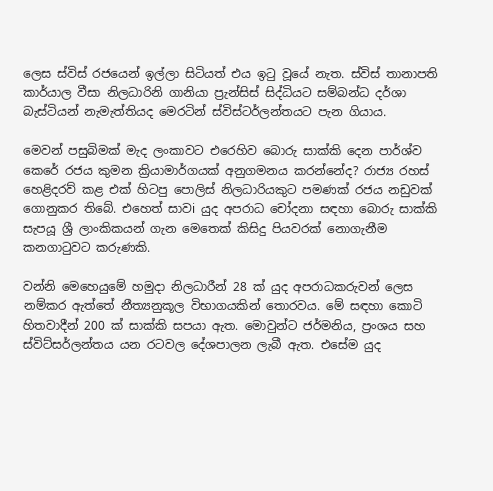ලෙස ස්විස් රජයෙන් ඉල්ලා සිටියත් එය ඉටු වූයේ නැත. ස්විස් තානාපති කාර්යාල වීසා නිලධාරිනි ගානියා ප්‍රැන්සිස් සිද්ධියට සම්බන්ධ දර්ශා බැස්ටියන් නැමැත්තියද මෙරටින් ස්විස්ටර්ලන්තයට පැන ගියාය.

මෙවන් පසුබිමක් මැද ලංකාවට එරෙහිව බොරු සාක්කි දෙන පාර්ශ්ව කෙරේ රජය කුමන ක්‍රියාමාර්ගයක් අනුගමනය කරන්නේද? රාජ්‍ය රහස් හෙළිදරව් කළ එක් හිටපු පොලිස් නිලධාරියකුට පමණක් රජය නඩුවක් ගොනුකර තිබේ. එහෙත් සාවi යුද අපරාධ චෝදනා සඳහා බොරු සාක්කි සැපයූ ශ්‍රී ලාංකිකයන් ගැන මෙතෙක් කිසිදු පියවරක් නොගැනීම කනගාටුවට කරුණකි.

වන්නි මෙහෙයුමේ හමුදා නිලධාරීන් 28 ක් යුද අපරාධකරුවන් ලෙස නම්කර ඇත්තේ නීත්‍යනුකූල විභාගයකින් තොරවය. මේ සඳහා කොටි හිතවාදීන් 200 ක් සාක්කි සපයා ඇත. මොවුන්ට ජර්මනිය, ප්‍රංශය සහ ස්විට්සර්ලන්තය යන රටවල දේශපාලන ලැබී ඇත. එසේම යුද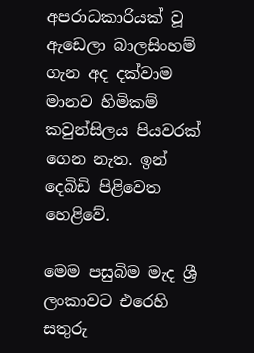අපරාධකාරියක් වූ ඇඩෙලා බාලසිංහම් ගැන අද දක්වාම මානව හිමිකම් කවුන්සිලය පියවරක් ගෙන නැත. ඉන් දෙබිඩි පිළිවෙත හෙළිවේ.

මෙම පසුබිම මැද ශ්‍රී ලංකාවට එරෙහි සතුරු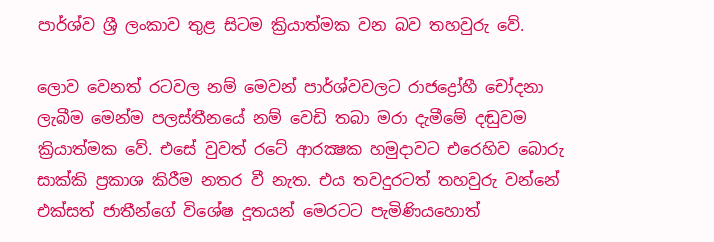පාර්ශ්ව ශ්‍රී ලංකාව තුළ සිටම ක්‍රියාත්මක වන බව තහවුරු වේ.

ලොව වෙනත් රටවල නම් මෙවන් පාර්ශ්වවලට රාජද්‍රෝහී චෝදනා ලැබීම මෙන්ම පලස්තීනයේ නම් වෙඩි තබා මරා දැමීමේ දඬුවම ක්‍රියාත්මක වේ. එසේ වුවත් රටේ ආරක්‍ෂක හමුදාවට එරෙහිව බොරු සාක්කි ප්‍රකාශ කිරීම නතර වී නැත. එය තවදුරටත් තහවුරු වන්නේ එක්සත් ජාතීන්ගේ විශේෂ දූතයන් මෙරටට පැමිණියහොත්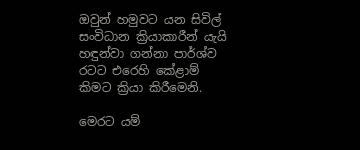ඔවුන් හමුවට යන සිවිල් සංවිධාන ක්‍රියාකාරීන් යැයි හඳුන්වා ගන්නා පාර්ශ්ව රටට එරෙහි කේළාම් කිමට ක්‍රියා කිරීමෙනි.

මෙරට යම්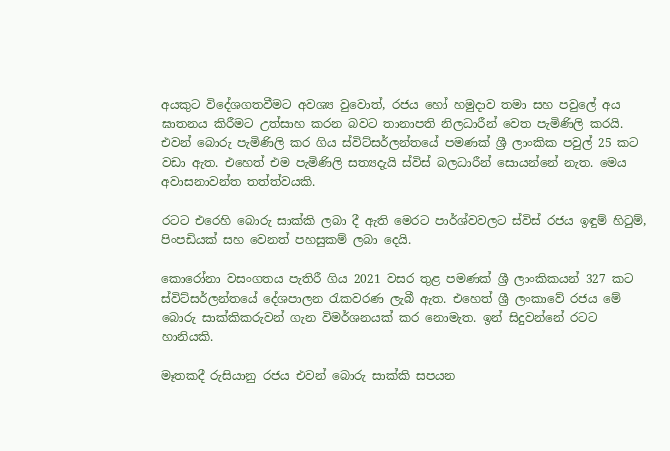අයකුට විදේශගතවීමට අවශ්‍ය වුවොත්, රජය හෝ හමුදාව තමා සහ පවුලේ අය ඝාතනය කිරීමට උත්සාහ කරන බවට තානාපති නිලධාරීන් වෙත පැමිණිලි කරයි. එවන් බොරු පැමිණිලි කර ගිය ස්විට්සර්ලන්තයේ පමණක් ශ්‍රී ලාංකික පවුල් 25 කට වඩා ඇත. එහෙත් එම පැමිණිලි සත්‍යදැයි ස්විස් බලධාරීන් සොයන්නේ නැත. මෙය අවාසනාවන්ත තත්ත්වයකි.

රටට එරෙහි බොරු සාක්කි ලබා දී ඇති මෙරට පාර්ශ්වවලට ස්විස් රජය ඉඳුම් හිටුම්, පිංපඩියක් සහ වෙනත් පහසුකම් ලබා දෙයි.

කොරෝනා වසංගතය පැතිරී ගිය 2021 වසර තුළ පමණක් ශ්‍රී ලාංකිකයන් 327 කට ස්විට්සර්ලන්තයේ දේශපාලන රැකවරණ ලැබී ඇත. එහෙත් ශ්‍රී ලංකාවේ රජය මේ බොරු සාක්කිකරුවන් ගැන විමර්ශනයක් කර නොමැත. ඉන් සිදුවන්නේ රටට හානියකි.

මෑතකදී රුසියානු රජය එවන් බොරු සාක්කි සපයන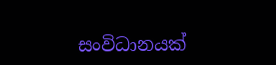සංවිධානයක්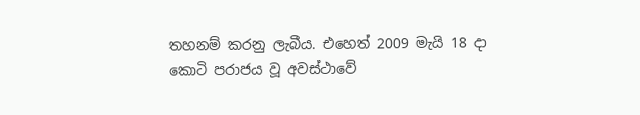තහනම් කරනු ලැබීය. එහෙත් 2009 මැයි 18 දා කොටි පරාජය වූ අවස්ථාවේ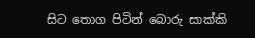සිට තොග පිටින් බොරු සාක්කි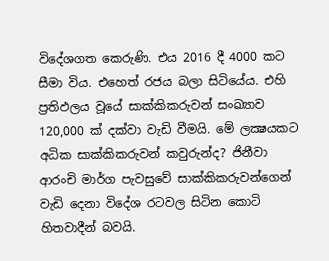විදේශගත කෙරුණි. එය 2016 දී 4000 කට සීමා විය. එහෙත් රජය බලා සිටියේය. එහි ප්‍රතිඵලය වූයේ සාක්කිකරුවන් සංඛ්‍යාව 120,000 ක් දක්වා වැඩි වීමයි. මේ ලක්‍ෂයකට අධික සාක්කිකරුවන් කවුරුන්ද? ජිනීවා ආරංචි මාර්ග පැවසුවේ සාක්කිකරුවන්ගෙන් වැඩි දෙනා විදේශ රටවල සිටින කොටි හිතවාදීන් බවයි.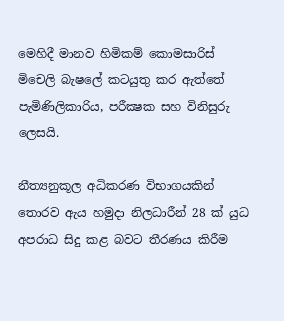මෙහිදී මානව හිමිකම් කොමසාරිස් මිචෙලි බැෂලේ කටයුතු කර ඇත්තේ පැමිණිලිකාරිය, පරීක්‍ෂක සහ විනිසුරු ලෙසයි.

නීත්‍යනුකූල අධිකරණ විභාගයකින් තොරව ඇය හමුදා නිලධාරීන් 28 ක් යුධ අපරාධ සිදු කළ බවට තීරණය කිරීම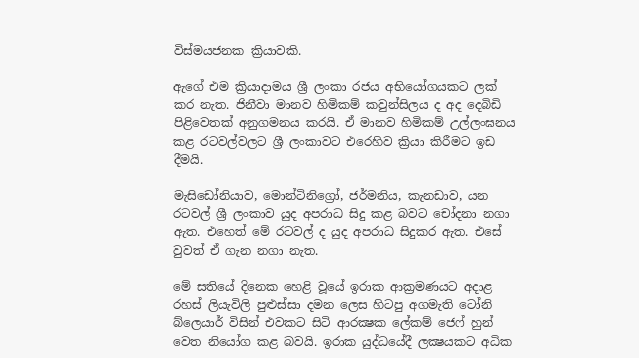විස්මයජනක ක්‍රියාවකි.

ඇගේ එම ක්‍රියාදාමය ශ්‍රී ලංකා රජය අභියෝගයකට ලක් කර නැත. ජිනීවා මානව හිමිකම් කවුන්සිලය ද අද දෙබිඩි පිළිවෙතක් අනුගමනය කරයි. ඒ මානව හිමිකම් උල්ලංඝනය කළ රටවල්වලට ශ්‍රී ලංකාවට එරෙහිව ක්‍රියා කිරීමට ඉඩ දීමයි.

මැසිඩෝනියාව, මොන්ටිනිග්‍රෝ, ජර්මනිය, කැනඩාව, යන රටවල් ශ්‍රී ලංකාව යුද අපරාධ සිදු කළ බවට චෝදනා නගා ඇත. එහෙත් මේ රටවල් ද යුද අපරාධ සිදුකර ඇත. එසේ වුවත් ඒ ගැන නගා නැත.

මේ සතියේ දිනෙක හෙළි වූයේ ඉරාක ආක්‍රමණයට අදාළ රහස් ලියැවිලි පුළුස්සා දමන ලෙස හිටපු අගමැති ටෝනි බ්ලෙයාර් විසින් එවකට සිටි ආරක්‍ෂක ලේකම් ජෙෆ් හුන් වෙත නියෝග කළ බවයි. ඉරාක යුද්ධයේදී ලක්‍ෂයකට අධික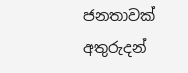ජනතාවක් අතුරුදන්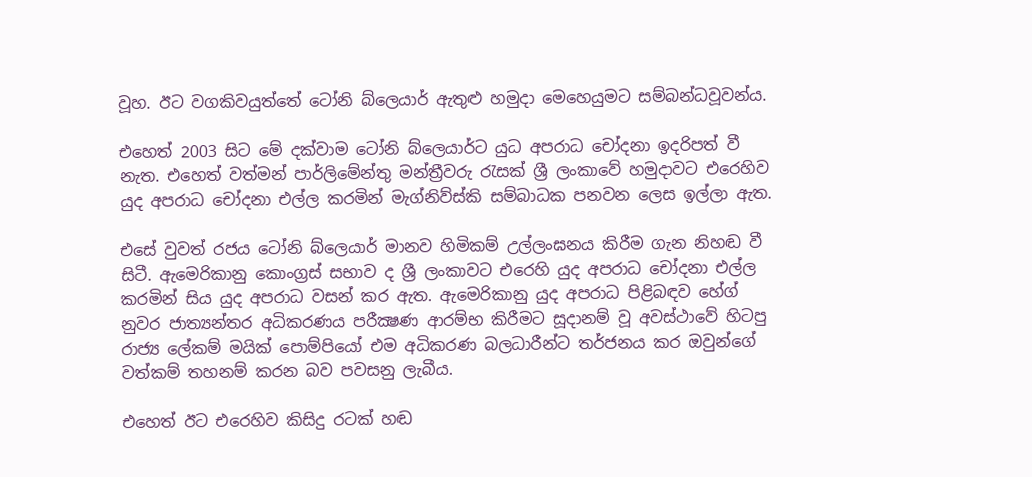වූහ. ඊට වගකිවයුත්තේ ටෝනි බ්ලෙයාර් ඇතුළු හමුදා මෙහෙයුමට සම්බන්ධවූවන්ය.

එහෙත් 2003 සිට මේ දක්වාම ටෝනි බ්ලෙයාර්ට යුධ අපරාධ චෝදනා ඉදරිපත් වී නැත. එහෙත් වත්මන් පාර්ලිමේන්තු මන්ත්‍රීවරු රැසක් ශ්‍රී ලංකාවේ හමුදාවට එරෙහිව යුද අපරාධ චෝදනා එල්ල කරමින් මැග්නිව්ස්කි සම්බාධක පනවන ලෙස ඉල්ලා ඇත.

එසේ වුවත් රජය ටෝනි බ්ලෙයාර් මානව හිමිකම් උල්ලංඝනය කිරීම ගැන නිහඬ වී සිටී. ඇමෙරිකානු කොංග්‍රස් සභාව ද ශ්‍රී ලංකාවට එරෙහි යුද අපරාධ චෝදනා එල්ල කරමින් සිය යුද අපරාධ වසන් කර ඇත. ඇමෙරිකානු යුද අපරාධ පිළිබඳව හේග් නුවර ජාත්‍යන්තර අධිකරණය පරීක්‍ෂණ ආරම්භ කිරීමට සූදානම් වූ අවස්ථාවේ හිටපු රාජ්‍ය ලේකම් මයික් පොම්පියෝ එම අධිකරණ බලධාරීන්ට තර්ජනය කර ඔවුන්ගේ වත්කම් තහනම් කරන බව පවසනු ලැබීය.

එහෙත් ඊට එරෙහිව කිසිදු රටක් හඬ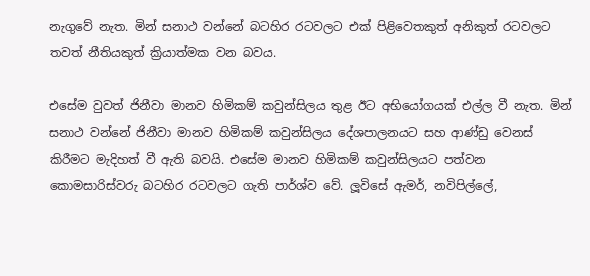නැගුවේ නැත. මින් සනාථ වන්නේ බටහිර රටවලට එක් පිළිවෙතකුත් අනිකුත් රටවලට තවත් නීතියකුත් ක්‍රියාත්මක වන බවය.

එසේම වුවත් ජිනීවා මානව හිමිකම් කවුන්සිලය තුළ ඊට අභියෝගයක් එල්ල වී නැත. මින් සනාථ වන්නේ ජිනීවා මානව හිමිකම් කවුන්සිලය දේශපාලනයට සහ ආණ්ඩු වෙනස් කිරීමට මැදිහත් වී ඇති බවයි. එසේම මානව හිමිකම් කවුන්සිලයට පත්වන කොමසාරිස්වරු බටහිර රටවලට ගැති පාර්ශ්ව වේ. ලූවිසේ ඇමර්, නවිපිල්ලේ,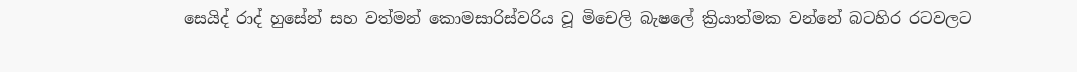සෙයිද් රාද් හුසේන් සහ වත්මන් කොමසාරිස්වරිය වූ මිචෙලි බැෂලේ ක්‍රියාත්මක වන්නේ බටහිර රටවලට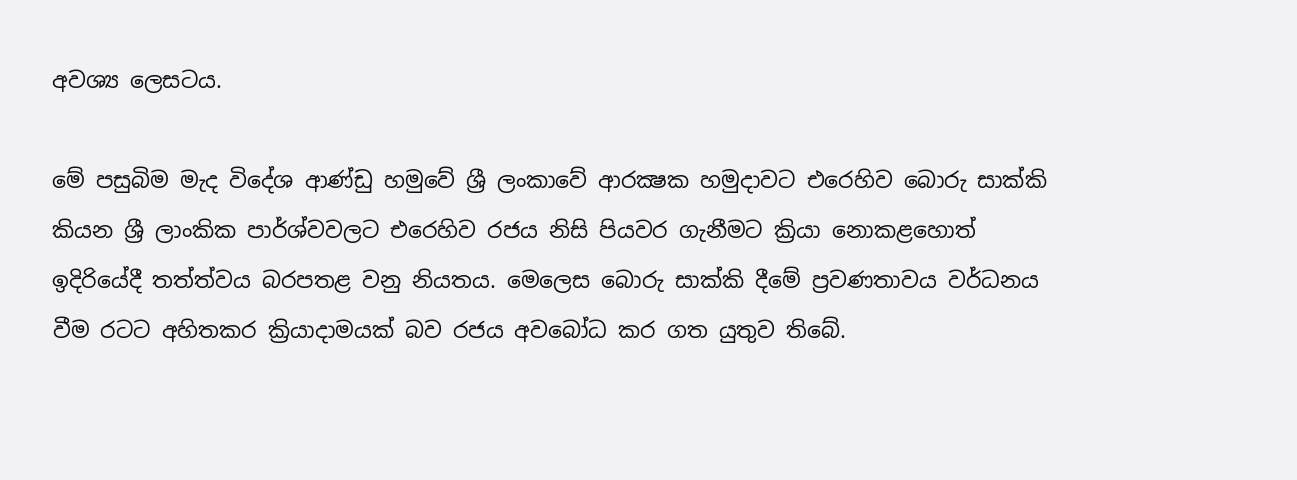අවශ්‍ය ලෙසටය.

මේ පසුබිම මැද විදේශ ආණ්ඩු හමුවේ ශ්‍රී ලංකාවේ ආරක්‍ෂක හමුදාවට එරෙහිව බොරු සාක්කි කියන ශ්‍රී ලාංකික පාර්ශ්වවලට එරෙහිව රජය නිසි පියවර ගැනීමට ක්‍රියා නොකළහොත් ඉදිරියේදී තත්ත්වය බරපතළ වනු නියතය. මෙලෙස බොරු සාක්කි දීමේ ප්‍රවණතාවය වර්ධනය වීම රටට අහිතකර ක්‍රියාදාමයක් බව රජය අවබෝධ කර ගත යුතුව තිබේ.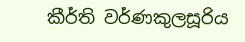කීර්ති වර්ණකුලසූරිය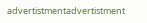advertistmentadvertistment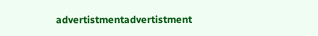advertistmentadvertistment